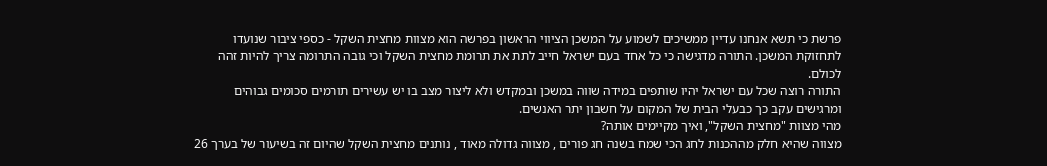פרשת כי תשא אנחנו עדיין ממשיכים לשמוע על המשכן הציווי הראשון בפרשה הוא מצוות מחצית השקל - כספי ציבור שנועדו לתחזוקת המשכן. התורה מדגישה כי כל אחד בעם ישראל חייב לתת את תרומת מחצית השקל וכי גובה התרומה צריך להיות זהה לכולם.
התורה רוצה שכל עם ישראל יהיו שותפים במידה שווה במשכן ובמקדש ולא ליצור מצב בו יש עשירים תורמים סכומים גבוהים ומרגישים עקב כך כבעלי הבית של המקום על חשבון יתר האנשים.
מהי מצוות "מחצית השקל", ואיך מקיימים אותה?
מצווה שהיא חלק מההכנות לחג הכי שמח בשנה חג פורים , מצווה גדולה מאוד , נותנים מחצית השקל שהיום זה בשיעור של בערך 26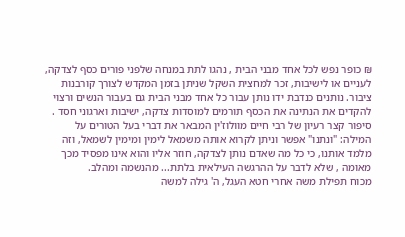₪ כופר נפש לכל אחד מבני הבית , נהגו לתת במנחה שלפני פורים כסף לצדקה, לעניים או לישיבות, זכר למחצית השקל שניתן בזמן המקדש לצורך קורבנות ציבור. נותנים כנדבת ידו נותן עבור כל אחד מבני הבית גם בעבור הנשים ורצוי להקדים את הנתינה את הכסף תורמים למוסדות צדקה, ישיבות וארגוני חסד .
סיפור קצר רעיון של רבי חיים מוולוז'ין המבאר את דברי בעל הטורים על המילה: "ונתנו" אפשר וניתן לקרוא אותה משמאל לימין ומימין לשמאל, וזה מלמד אותנו, כי כל מה שאדם נותן לצדקה, חוזר אליו והוא אינו מפסיד מכך מאומה , שלא לדבר על ההרגשה העילאית בלתת... מהנשמה ומהלב.
מכוח תפילת משה אחרי חטא העגל, ה' גילה למשה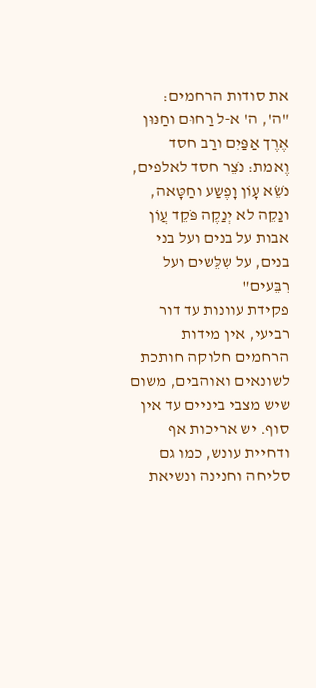את סודות הרחמים:
"ה', ה' א-ל רַחוּם וחַנּוּן אֶרֶך אַפַּיִם ורַב חסד וֶאמת: נֹצֵר חסד לאלפים, נֹשֵׂא עָוֹן וָפֶשַע וחַטָּאה, ונַקֵה לא יְנַקֶה פֹּקֵד עֲוֹן אבות על בנים ועל בני בנים, על שִלֵּשים ועל רִבֵּעים"
פקידת עוונות עד דור רביעי, אין מידות הרחמים חלוקה חותכת לשונאים ואוהבים, משום שיש מצבי ביניים עד אין סוף. יש אריכות אף ודחיית עונש, כמו גם סליחה וחנינה ונשיאת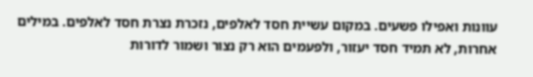עוונות ואפילו פשעים. במקום עשיית חסד לאלפים, נזכרת נצרת חסד לאלפים. במילים אחרות, לא תמיד חסד יעזור, ולפעמים הוא רק נצור ושמור לדורות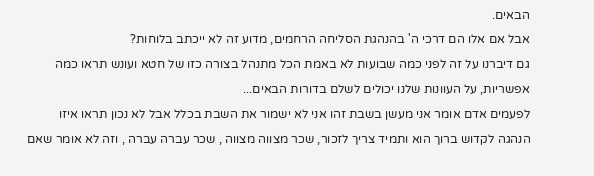הבאים.
אבל אם אלו הם דרכי ה' בהנהגת הסליחה הרחמים, מדוע זה לא ייכתב בלוחות?
גם דיברנו על זה לפני כמה שבועות לא באמת הכל מתנהל בצורה כזו של חטא ועונש תראו כמה אפשריות, על העוונות שלנו יכולים לשלם בדורות הבאים...
לפעמים אדם אומר אני מעשן בשבת זהו אני לא ישמור את השבת בכלל אבל לא נכון תראו איזו הנהגה לקדוש ברוך הוא ותמיד צריך לזכור, שכר מצווה מצווה , שכר עברה עברה , וזה לא אומר שאם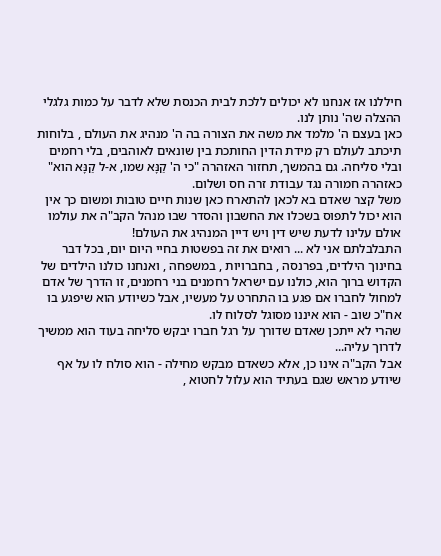חיללנו אז אנחנו לא יכולים ללכת לבית הכנסת שלא לדבר על כמות גלגלי ההצלה שה' נותן לנו.
כאן בעצם ה' מלמד את משה את הצורה בה ה' מנהיג את העולם , בלוחות תיכתב לעולם רק מידת הדין החותכת בין שונאים לאוהבים, בלי רחמים ובלי סליחה. גם בהמשך, תחזור האזהרה "כי ה' קַנָּא שמו, א-ל קַנָּא הוא" כאזהרה חמורה נגד עבודת זרה חס ושלום.
משל קצר שאדם בא לכאן להתארח כאן שנות חיים טובות ומשום כך אין הוא יכול לתפוס בשכלו את החשבון והסדר שבו מנהל הקב"ה את עולמו אולם עלינו לדעת שיש דין ויש דיין המנהיג את העולם!
התבלבלתם אני לא ... רואים את זה בפשטות בחיי היום יום, בכל דבר בחינוך הילדים, בפרנסה , בחברויות , במשפחה , ואנחנו כולנו הילדים של הקדוש ברוך הוא, כולנו עם ישראל רחמנים בני רחמנים, זו הדרך של אדם למחול לחברו אם פגע בו התחרט על מעשיו, אבל כשיודע הוא שיפגע בו אח"כ שוב - הוא איננו מסוגל לסלוח לו.
שהרי לא ייתכן שאדם שדורך על רגל חברו יבקש סליחה בעוד הוא ממשיך לדרוך עליה...
אבל הקב"ה אינו כן, אלא כשאדם מבקש מחילה - הוא סולח לו על אף שיודע מראש שגם בעתיד הוא עלול לחטוא ,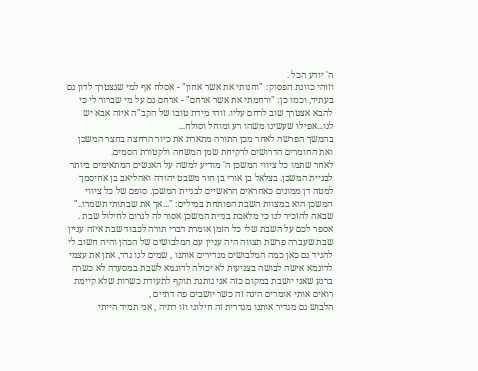ה' יודע הכל .
וזוהי כוונת הפסוק: "וחנותי את אשר אחון" - אסלח אף למי שנצטרך לדון גם בעתיד, וכמו כן: "ורחמתי את אשר ארחם" - ארחם גם על מי שברור לי כי להבא אצטרך שוב לרחם עליו. זוהי מידת טובו של הקב"ה איזה אבא יש לנו...אפילו שעשינו משהו רע ומוחל וסולח...
בהמשך הפרשה לאחר מכן התורה מתארת את כיור הרחצה בחצר המשכן ואת החומרים הדרושים לרקיחת שמן המשחה ולקטורת הסמים.
לאחר שתמו כל ציווי המשכן ה' מודיע למשה על האנשים המתאימים ביותר לבניית המשכן. בצלאל בן אורי בן חור משבט יהודה ואהליאב בן אחיסמך למטה דן ממונים כאחראים הראשיים לבניית המשכן. סופם של כל ציווי המשכן הוא במצוות השבת הפותחת במילים: "...אך את שבתותי תשמרו.." שבאה להזכיר לנו כי מלאכת בניית המשכן אסור לה לגרום לחילול שבת .
אספר לכם על השבת שלי כל הזמן אומרת דברי תורה לכבוד שבת איזה עניין שבת שעברה פרשת תצווה היה עניין עם המלבושים של הכהן והיה חשוב לי להגיד גם כאן כמה המלבושים מגדירים אותנו , שמים לנו גדר, אתן את עצמי לדוגמא אישה לבושה בצניעות לא יכולה לדוגמא לשבת במסעדה לא כשרה ברגע שאני יושבת במקום כזה אני נותנת תוקף לתעודת כשרות שלא קיימת רואים אותי אומרים הינה זה כשר יושבים פה דתיים ,
הלבוש גם מגדיר אותנו מגדרית זה חילוני וזו דתיה , אני תמיד הייתי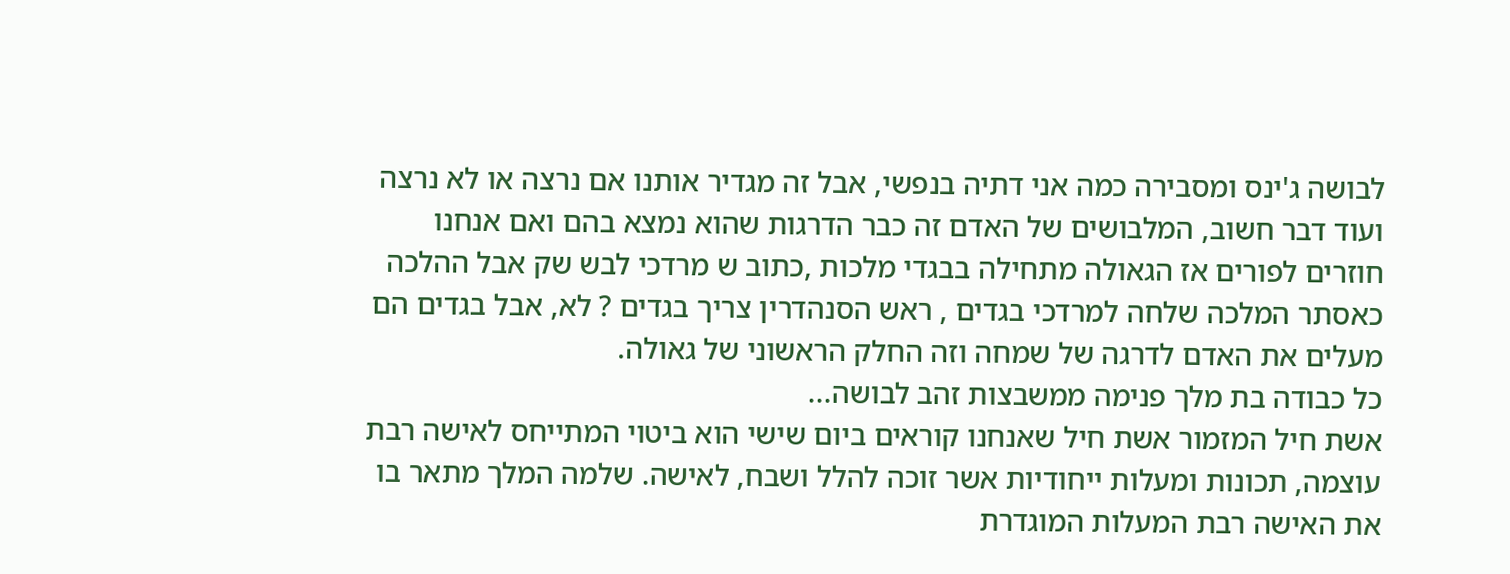לבושה ג'ינס ומסבירה כמה אני דתיה בנפשי, אבל זה מגדיר אותנו אם נרצה או לא נרצה ועוד דבר חשוב, המלבושים של האדם זה כבר הדרגות שהוא נמצא בהם ואם אנחנו חוזרים לפורים אז הגאולה מתחילה בבגדי מלכות ,כתוב ש מרדכי לבש שק אבל ההלכה כאסתר המלכה שלחה למרדכי בגדים , ראש הסנהדרין צריך בגדים ? לא, אבל בגדים הם מעלים את האדם לדרגה של שמחה וזה החלק הראשוני של גאולה.
כל כבודה בת מלך פנימה ממשבצות זהב לבושה...
אשת חיל המזמור אשת חיל שאנחנו קוראים ביום שישי הוא ביטוי המתייחס לאישה רבת עוצמה, תכונות ומעלות ייחודיות אשר זוכה להלל ושבח, לאישה. שלמה המלך מתאר בו את האישה רבת המעלות המוגדרת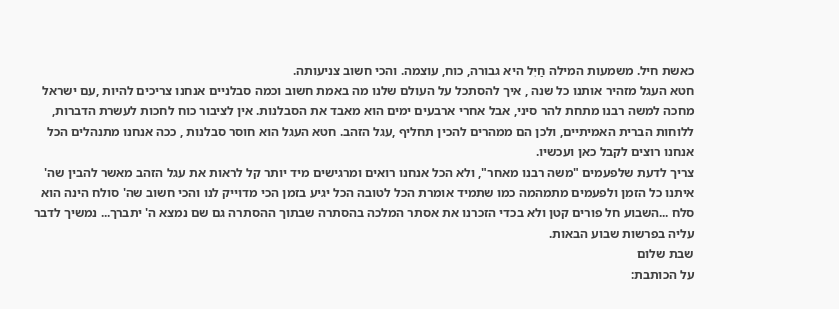כאשת חיל. משמעות המילה חַיִל היא גבורה, כוח, עוצמה. והכי חשוב צניעותה.
חטא העגל מזהיר אותנו כל שנה , איך להסתכל על העולם שלנו מה באמת חשוב וכמה סבלניים אנחנו צריכים להיות ,עם ישראל מחכה למשה רבנו מתחת להר סיני, אבל אחרי ארבעים ימים הוא מאבד את הסבלנות. אין לציבור כוח לחכות לעשרת הדברות, ללוחות הברית האמיתיים, ולכן הם ממהרים להכין תחליף ,עגל הזהב. חטא העגל הוא חוסר סבלנות , ככה אנחנו מתנהלים הכל אנחנו רוצים לקבל כאן ועכשיו.
צריך לדעת שלפעמים "משה רבנו מאחר", ולא הכל אנחנו רואים ומרגישים מיד יותר קל לראות את עגל הזהב מאשר להבין שה' איתנו כל הזמן ולפעמים מתמהמה כמו שתמיד אומרת הכל לטובה הכל יגיע בזמן הכי מדוייק לנו והכי חשוב שה' סולח הינה הוא סלח ...השבוע חל פורים קטן ולא בכדי הזכרנו את אסתר המלכה בהסתרה שבתוך ההסתרה גם שם נמצא ה' יתברך... נמשיך לדבר עליה בפרשות שבוע הבאות.
שבת שלום
על הכותבת: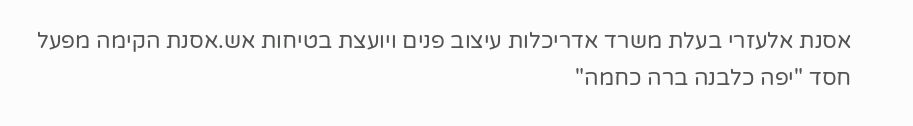אסנת אלעזרי בעלת משרד אדריכלות עיצוב פנים ויועצת בטיחות אש.אסנת הקימה מפעל חסד "יפה כלבנה ברה כחמה"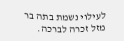לעילוי נשמת בתה בר מזל זכרה לברכה.